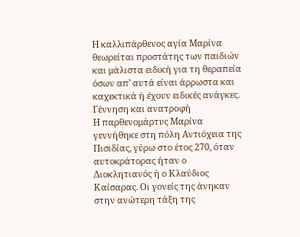Η καλλιπάρθενος αγία Μαρίνα θεωρείται προστάτης των παιδιών και μάλιστα ειδική για τη θεραπεία όσων απ’ αυτά είναι άρρωστα και καχεκτικά ή έχουν ειδικές ανάγκες.
Γέννηση και ανατροφή
Η παρθενομάρτυς Μαρίνα γεννήθηκε στη πόλη Αντιόχεια της Πισιδίας, γύρω στο έτος 270, όταν αυτοκράτορας ήταν ο Διοκλητιανός ή ο Κλαύδιος Καίσαρας. Οι γονείς της άνηκαν στην ανώτερη τάξη της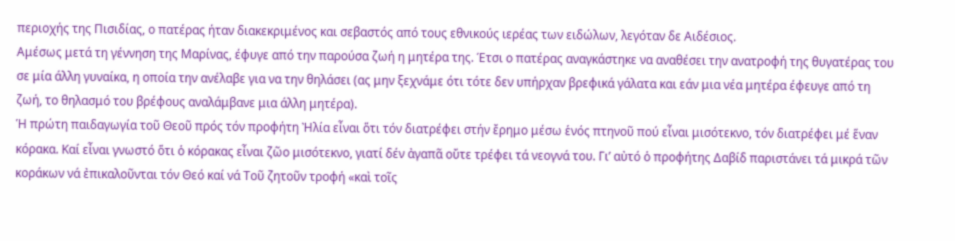περιοχής της Πισιδίας, ο πατέρας ήταν διακεκριμένος και σεβαστός από τους εθνικούς ιερέας των ειδώλων, λεγόταν δε Αιδέσιος.
Αμέσως μετά τη γέννηση της Μαρίνας, έφυγε από την παρούσα ζωή η μητέρα της. Έτσι ο πατέρας αναγκάστηκε να αναθέσει την ανατροφή της θυγατέρας του σε μία άλλη γυναίκα, η οποία την ανέλαβε για να την θηλάσει (ας μην ξεχνάμε ότι τότε δεν υπήρχαν βρεφικά γάλατα και εάν μια νέα μητέρα έφευγε από τη ζωή, το θηλασμό του βρέφους αναλάμβανε μια άλλη μητέρα).
Ἡ πρώτη παιδαγωγία τοῦ Θεοῦ πρός τόν προφήτη Ἠλία εἶναι ὅτι τόν διατρέφει στήν ἔρημο μέσω ἑνός πτηνοῦ πού εἶναι μισότεκνο, τόν διατρέφει μέ ἕναν κόρακα. Καί εἶναι γνωστό ὅτι ὁ κόρακας εἶναι ζῶο μισότεκνο, γιατί δέν ἀγαπᾶ οὔτε τρέφει τά νεογνά του. Γι’ αὐτό ὁ προφήτης Δαβίδ παριστάνει τά μικρά τῶν κοράκων νά ἐπικαλοῦνται τόν Θεό καί νά Τοῦ ζητοῦν τροφή «καὶ τοῖς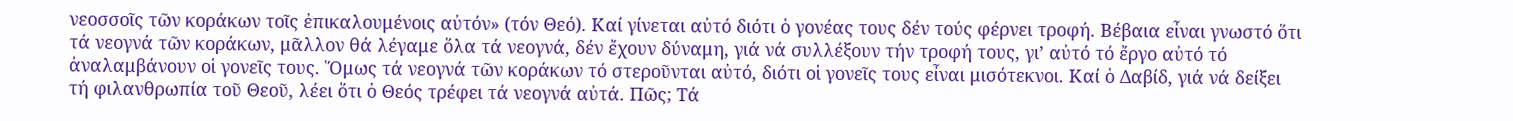νεοσσοῖς τῶν κοράκων τοῖς ἐπικαλουμένοις αὐτόν» (τόν Θεό). Καί γίνεται αὐτό διότι ὁ γονέας τους δέν τούς φέρνει τροφή. Βέβαια εἶναι γνωστό ὅτι τά νεογνά τῶν κοράκων, μᾶλλον θά λέγαμε ὅλα τά νεογνά, δέν ἔχουν δύναμη, γιά νά συλλέξουν τήν τροφή τους, γι’ αὐτό τό ἔργο αὐτό τό ἀναλαμβάνουν οἱ γονεῖς τους. Ὅμως τά νεογνά τῶν κοράκων τό στεροῦνται αὐτό, διότι οἱ γονεῖς τους εἶναι μισότεκνοι. Καί ὁ Δαβίδ, γιά νά δείξει τή φιλανθρωπία τοῦ Θεοῦ, λέει ὅτι ὁ Θεός τρέφει τά νεογνά αὐτά. Πῶς; Τά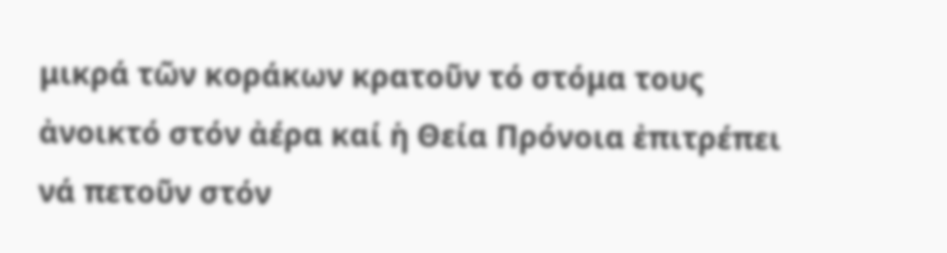μικρά τῶν κοράκων κρατοῦν τό στόμα τους ἀνοικτό στόν ἀέρα καί ἡ Θεία Πρόνοια ἐπιτρέπει νά πετοῦν στόν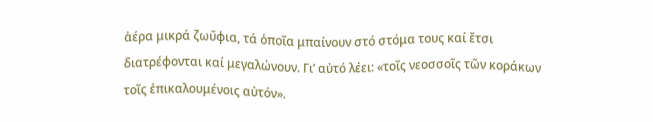ἀέρα μικρά ζωΰφια, τά ὁποῖα μπαίνουν στό στόμα τους καί ἔτσι διατρέφονται καί μεγαλώνουν. Γι’ αὐτό λέει: «τοῖς νεοσσοῖς τῶν κοράκων τοῖς ἐπικαλουμένοις αὐτόν».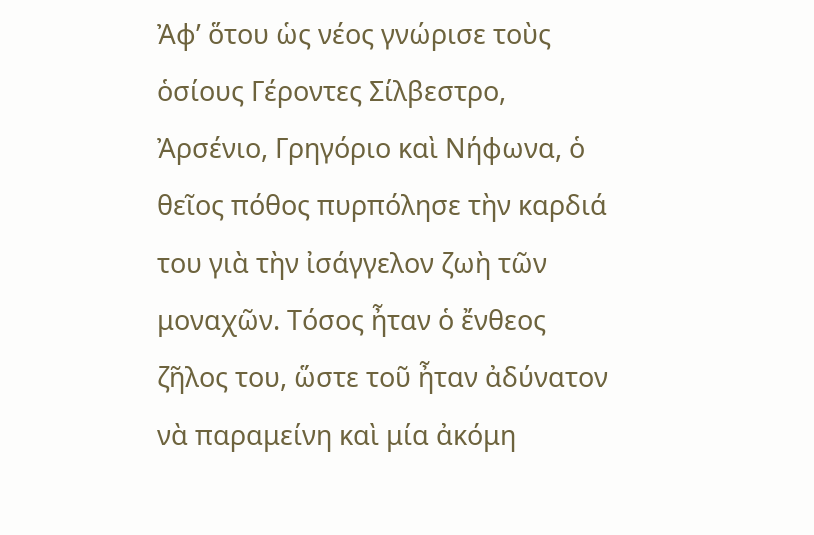Ἀφ’ ὅτου ὡς νέος γνώρισε τοὺς ὁσίους Γέροντες Σίλβεστρο, Ἀρσένιο, Γρηγόριο καὶ Νήφωνα, ὁ θεῖος πόθος πυρπόλησε τὴν καρδιά του γιὰ τὴν ἰσάγγελον ζωὴ τῶν μοναχῶν. Τόσος ἦταν ὁ ἔνθεος ζῆλος του, ὥστε τοῦ ἦταν ἀδύνατον νὰ παραμείνη καὶ μία ἀκόμη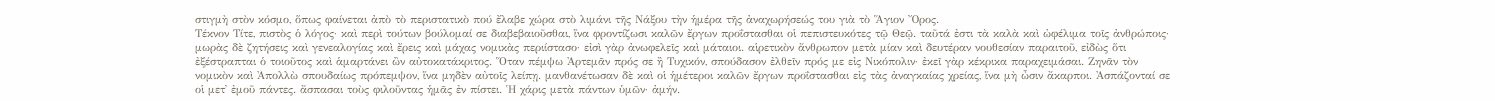στιγμὴ στὸν κόσμο, ὅπως φαίνεται ἀπὸ τὸ περιστατικὸ πού ἔλαβε χώρα στὸ λιμάνι τῆς Νάξου τὴν ἡμέρα τῆς ἀναχωρήσεώς του γιὰ τὸ Ἅγιον Ὄρος.
Τέκνον Τίτε, πιστὸς ὁ λόγος· καὶ περὶ τούτων βούλομαί σε διαβεβαιοῦσθαι, ἵνα φροντίζωσι καλῶν ἔργων προΐστασθαι οἱ πεπιστευκότες τῷ Θεῷ. ταῦτά ἐστι τὰ καλὰ καὶ ὠφέλιμα τοῖς ἀνθρώποις· μωρὰς δὲ ζητήσεις καὶ γενεαλογίας καὶ ἔρεις καὶ μάχας νομικὰς περιίστασο· εἰσὶ γὰρ ἀνωφελεῖς καὶ μάταιοι. αἱρετικὸν ἄνθρωπον μετὰ μίαν καὶ δευτέραν νουθεσίαν παραιτοῦ, εἰδὼς ὅτι ἐξέστραπται ὁ τοιοῦτος καὶ ἁμαρτάνει ὢν αὐτοκατάκριτος. Ὅταν πέμψω Ἀρτεμᾶν πρός σε ἢ Τυχικόν, σπούδασον ἐλθεῖν πρός με εἰς Νικόπολιν· ἐκεῖ γὰρ κέκρικα παραχειμάσαι. Ζηνᾶν τὸν νομικὸν καὶ Ἀπολλὼ σπουδαίως πρόπεμψον, ἵνα μηδὲν αὐτοῖς λείπῃ. μανθανέτωσαν δὲ καὶ οἱ ἡμέτεροι καλῶν ἔργων προΐστασθαι εἰς τὰς ἀναγκαίας χρείας, ἵνα μὴ ὦσιν ἄκαρποι. Ἀσπάζονταί σε οἱ μετ᾿ ἐμοῦ πάντες. ἄσπασαι τοὺς φιλοῦντας ἡμᾶς ἐν πίστει. Ἡ χάρις μετὰ πάντων ὑμῶν· ἀμήν.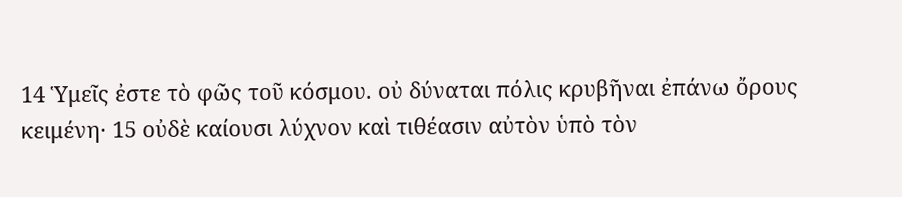14 Ὑμεῖς ἐστε τὸ φῶς τοῦ κόσμου. οὐ δύναται πόλις κρυβῆναι ἐπάνω ὄρους κειμένη· 15 οὐδὲ καίουσι λύχνον καὶ τιθέασιν αὐτὸν ὑπὸ τὸν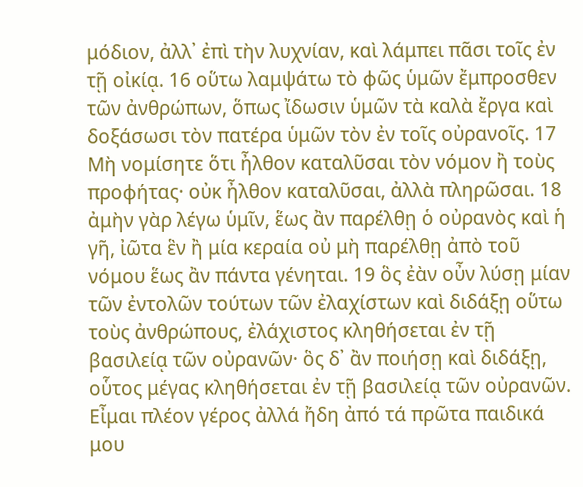μόδιον, ἀλλ᾿ ἐπὶ τὴν λυχνίαν, καὶ λάμπει πᾶσι τοῖς ἐν τῇ οἰκίᾳ. 16 οὕτω λαμψάτω τὸ φῶς ὑμῶν ἔμπροσθεν τῶν ἀνθρώπων, ὅπως ἴδωσιν ὑμῶν τὰ καλὰ ἔργα καὶ δοξάσωσι τὸν πατέρα ὑμῶν τὸν ἐν τοῖς οὐρανοῖς. 17 Μὴ νομίσητε ὅτι ἦλθον καταλῦσαι τὸν νόμον ἢ τοὺς προφήτας· οὐκ ἦλθον καταλῦσαι, ἀλλὰ πληρῶσαι. 18 ἀμὴν γὰρ λέγω ὑμῖν, ἕως ἂν παρέλθῃ ὁ οὐρανὸς καὶ ἡ γῆ, ἰῶτα ἓν ἢ μία κεραία οὐ μὴ παρέλθῃ ἀπὸ τοῦ νόμου ἕως ἂν πάντα γένηται. 19 ὃς ἐὰν οὖν λύσῃ μίαν τῶν ἐντολῶν τούτων τῶν ἐλαχίστων καὶ διδάξῃ οὕτω τοὺς ἀνθρώπους, ἐλάχιστος κληθήσεται ἐν τῇ βασιλείᾳ τῶν οὐρανῶν· ὃς δ᾿ ἂν ποιήσῃ καὶ διδάξῃ, οὗτος μέγας κληθήσεται ἐν τῇ βασιλείᾳ τῶν οὐρανῶν.
Εἶμαι πλέον γέρος ἀλλά ἤδη ἀπό τά πρῶτα παιδικά μου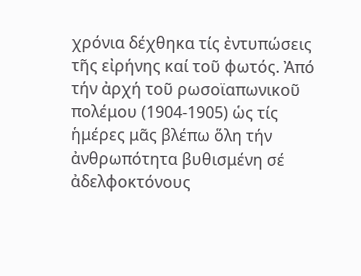χρόνια δέχθηκα τίς ἐντυπώσεις τῆς εἰρήνης καί τοῦ φωτός. Ἀπό τήν ἀρχή τοῦ ρωσοϊαπωνικοῦ πολέμου (1904-1905) ὡς τίς ἡμέρες μᾶς βλέπω ὅλη τήν ἀνθρωπότητα βυθισμένη σέ ἀδελφοκτόνους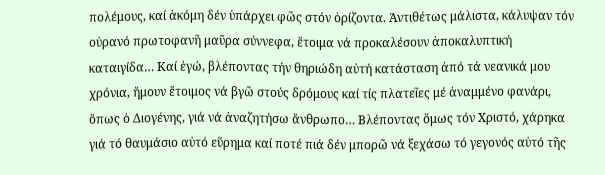πολέμους, καί ἀκόμη δέν ὑπάρχει φῶς στόν ὁρίζοντα. Ἀντιθέτως μάλιστα, κάλυψαν τόν οὐρανό πρωτοφανῆ μαῦρα σύννεφα, ἕτοιμα νά προκαλέσουν ἀποκαλυπτική καταιγίδα… Καί ἐγώ, βλέποντας τήν θηριώδη αὐτή κατάσταση ἀπό τά νεανικά μου χρόνια, ἤμουν ἕτοιμος νά βγῶ στούς δρόμους καί τίς πλατεῖες μέ ἀναμμένο φανάρι, ὅπως ὁ Διογένης, γιά νά ἀναζητήσω ἄνθρωπο… Βλέποντας ὅμως τόν Χριστό, χάρηκα γιά τό θαυμάσιο αὐτό εὕρημα καί ποτέ πιά δέν μπορῶ νά ξεχάσω τό γεγονός αὐτό τῆς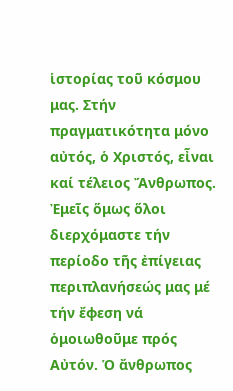ἱστορίας τοῦ κόσμου μας. Στήν πραγματικότητα μόνο αὐτός, ὁ Χριστός, εἶναι καί τέλειος Ἄνθρωπος. Ἐμεῖς ὅμως ὅλοι διερχόμαστε τήν περίοδο τῆς ἐπίγειας περιπλανήσεώς μας μέ τήν ἔφεση νά ὁμοιωθοῦμε πρός Αὐτόν. Ὁ ἄνθρωπος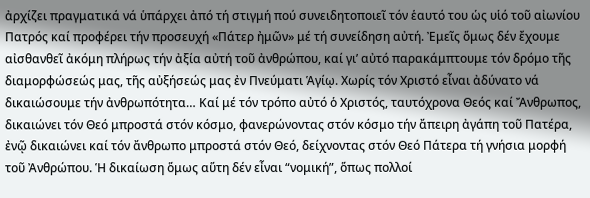ἀρχίζει πραγματικά νά ὑπάρχει ἀπό τή στιγμή πού συνειδητοποιεῖ τόν ἑαυτό του ὡς υἱό τοῦ αἰωνίου Πατρός καί προφέρει τήν προσευχή «Πάτερ ἠμῶν» μέ τή συνείδηση αὐτή. Ἐμεῖς ὅμως δέν ἔχουμε αἰσθανθεῖ ἀκόμη πλήρως τήν ἀξία αὐτή τοῦ ἀνθρώπου, καί γι’ αὐτό παρακάμπτουμε τόν δρόμο τῆς διαμορφώσεώς μας, τῆς αὐξήσεώς μας ἐν Πνεύματι Ἁγίῳ. Χωρίς τόν Χριστό εἶναι ἀδύνατο νά δικαιώσουμε τήν ἀνθρωπότητα… Καί μέ τόν τρόπο αὐτό ὁ Χριστός, ταυτόχρονα Θεός καί Ἄνθρωπος, δικαιώνει τόν Θεό μπροστά στόν κόσμο, φανερώνοντας στόν κόσμο τήν ἄπειρη ἀγάπη τοῦ Πατέρα, ἐνῷ δικαιώνει καί τόν ἄνθρωπο μπροστά στόν Θεό, δείχνοντας στόν Θεό Πάτερα τή γνήσια μορφή τοῦ Ἀνθρώπου. Ἡ δικαίωση ὅμως αὕτη δέν εἶναι “νομική”, ὅπως πολλοί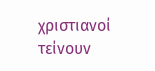χριστιανοί τείνουν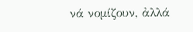νά νομίζουν, ἀλλά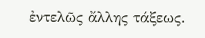ἐντελῶς ἄλλης τάξεως.